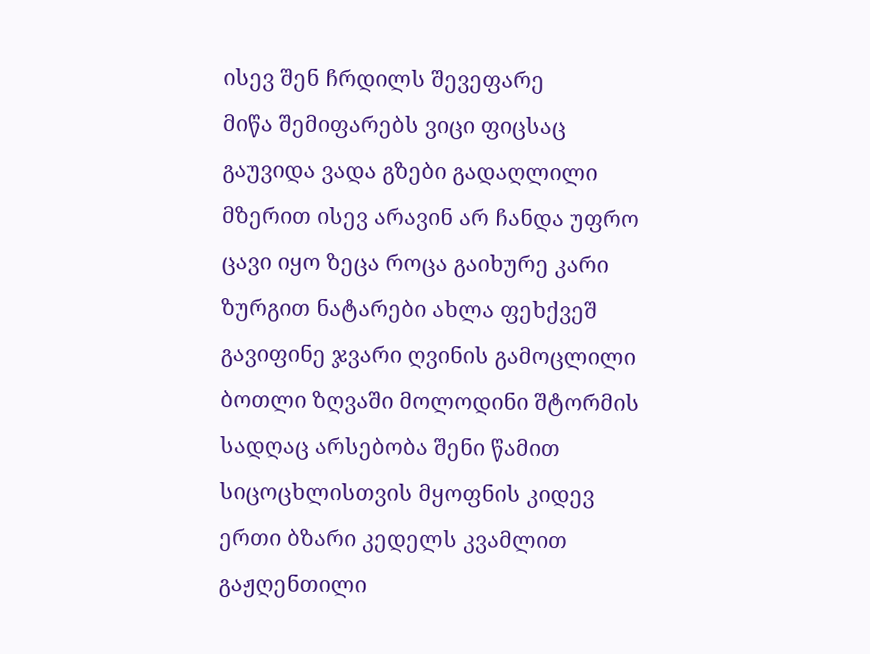ისევ შენ ჩრდილს შევეფარე
მიწა შემიფარებს ვიცი ფიცსაც გაუვიდა ვადა გზები გადაღლილი მზერით ისევ არავინ არ ჩანდა უფრო ცავი იყო ზეცა როცა გაიხურე კარი ზურგით ნატარები ახლა ფეხქვეშ გავიფინე ჯვარი ღვინის გამოცლილი ბოთლი ზღვაში მოლოდინი შტორმის სადღაც არსებობა შენი წამით სიცოცხლისთვის მყოფნის კიდევ ერთი ბზარი კედელს კვამლით გაჟღენთილი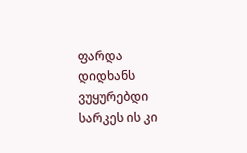ფარდა დიდხანს ვუყურებდი სარკეს ის კი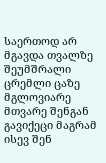საერთოდ არ მგავდა თვალზე შეუმშრალი ცრემლი ცაზე მგლოვიარე მთვარე შენგან გავიქეცი მაგრამ ისევ შენ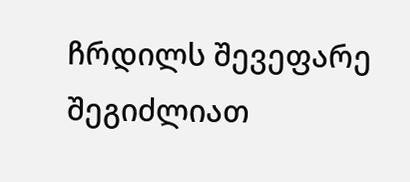ჩრდილს შევეფარე
შეგიძლიათ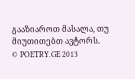გააზიაროთ მასალა, თუ მიუთითებთ ავტორს.
© POETRY.GE 2013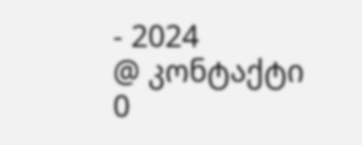- 2024
@ კონტაქტი
0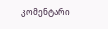კომენტარი